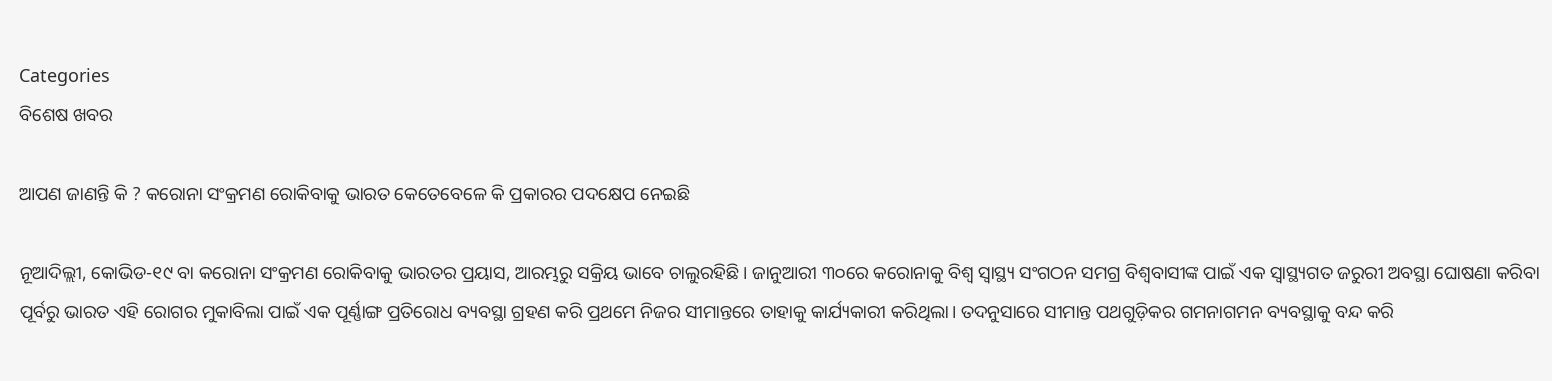Categories
ବିଶେଷ ଖବର

ଆପଣ ଜାଣନ୍ତି କି ? କରୋନା ସଂକ୍ରମଣ ରୋକିବାକୁ ଭାରତ କେତେବେଳେ କି ପ୍ରକାରର ପଦକ୍ଷେପ ନେଇଛି

ନୂଆଦିଲ୍ଲୀ, କୋଭିଡ-୧୯ ବା କରୋନା ସଂକ୍ରମଣ ରୋକିବାକୁ ଭାରତର ପ୍ରୟାସ, ଆରମ୍ଭରୁ ସକ୍ରିୟ ଭାବେ ଚାଲୁରହିଛି। ଜାନୁଆରୀ ୩୦ରେ କରୋନାକୁ ବିଶ୍ୱ ସ୍ୱାସ୍ଥ୍ୟ ସଂଗଠନ ସମଗ୍ର ବିଶ୍ୱବାସୀଙ୍କ ପାଇଁ ଏକ ସ୍ୱାସ୍ଥ୍ୟଗତ ଜରୁରୀ ଅବସ୍ଥା ଘୋଷଣା କରିବା ପୂର୍ବରୁ ଭାରତ ଏହି ରୋଗର ମୁକାବିଲା ପାଇଁ ଏକ ପୂର୍ଣ୍ଣାଙ୍ଗ ପ୍ରତିରୋଧ ବ୍ୟବସ୍ଥା ଗ୍ରହଣ କରି ପ୍ରଥମେ ନିଜର ସୀମାନ୍ତରେ ତାହାକୁ କାର୍ଯ୍ୟକାରୀ କରିଥିଲା। ତଦନୁସାରେ ସୀମାନ୍ତ ପଥଗୁଡ଼ିକର ଗମନାଗମନ ବ୍ୟବସ୍ଥାକୁ ବନ୍ଦ କରି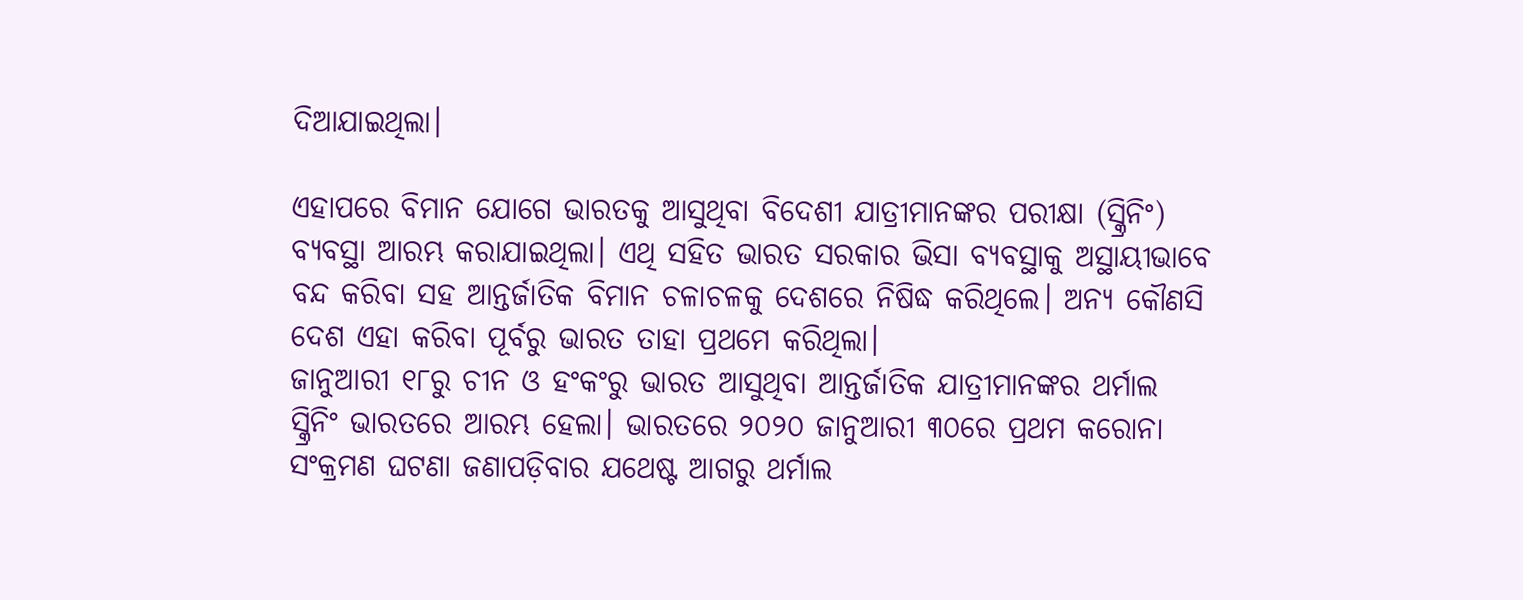ଦିଆଯାଇଥିଲା।

ଏହାପରେ ବିମାନ ଯୋଗେ ଭାରତକୁ ଆସୁଥିବା ବିଦେଶୀ ଯାତ୍ରୀମାନଙ୍କର ପରୀକ୍ଷା (ସ୍କ୍ରିନିଂ) ବ୍ୟବସ୍ଥା ଆରମ୍ଭ କରାଯାଇଥିଲା। ଏଥି ସହିତ ଭାରତ ସରକାର ଭିସା ବ୍ୟବସ୍ଥାକୁ ଅସ୍ଥାୟୀଭାବେ ବନ୍ଦ କରିବା ସହ ଆନ୍ତର୍ଜାତିକ ବିମାନ ଚଳାଚଳକୁ ଦେଶରେ ନିଷିଦ୍ଧ କରିଥିଲେ। ଅନ୍ୟ କୌଣସି ଦେଶ ଏହା କରିବା ପୂର୍ବରୁ ଭାରତ ତାହା ପ୍ରଥମେ କରିଥିଲା।
ଜାନୁଆରୀ ୧୮ରୁ ଚୀନ ଓ ହଂକଂରୁ ଭାରତ ଆସୁଥିବା ଆନ୍ତର୍ଜାତିକ ଯାତ୍ରୀମାନଙ୍କର ଥର୍ମାଲ ସ୍କ୍ରିନିଂ ଭାରତରେ ଆରମ୍ଭ ହେଲା। ଭାରତରେ ୨୦୨୦ ଜାନୁଆରୀ ୩୦ରେ ପ୍ରଥମ କରୋନା ସଂକ୍ରମଣ ଘଟଣା ଜଣାପଡ଼ିବାର ଯଥେଷ୍ଟ ଆଗରୁ ଥର୍ମାଲ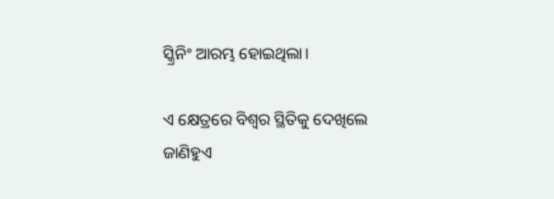ସ୍କ୍ରିନିଂ ଆରମ୍ଭ ହୋଇଥିଲା।

ଏ କ୍ଷେତ୍ରରେ ବିଶ୍ୱର ସ୍ଥିତିକୁ ଦେଖିଲେ ଜାଣିହୁଏ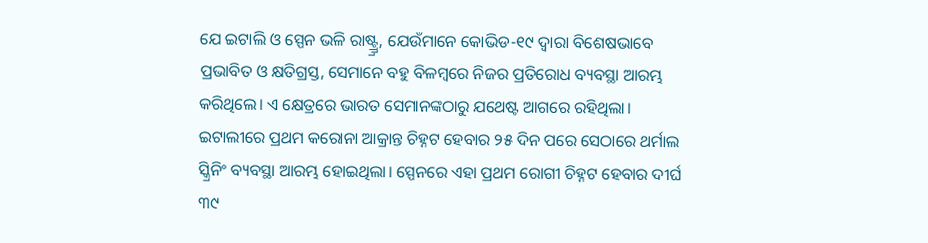ଯେ ଇଟାଲି ଓ ସ୍ପେନ ଭଳି ରାଷ୍ଟ୍ର୍ର୍ର, ଯେଉଁମାନେ କୋଭିଡ-୧୯ ଦ୍ୱାରା ବିଶେଷଭାବେ ପ୍ରଭାବିତ ଓ କ୍ଷତିଗ୍ରସ୍ତ, ସେମାନେ ବହୁ ବିଳମ୍ବରେ ନିଜର ପ୍ରତିରୋଧ ବ୍ୟବସ୍ଥା ଆରମ୍ଭ କରିଥିଲେ। ଏ କ୍ଷେତ୍ରରେ ଭାରତ ସେମାନଙ୍କଠାରୁ ଯଥେଷ୍ଟ ଆଗରେ ରହିଥିଲା। ଇଟାଲୀରେ ପ୍ରଥମ କରୋନା ଆକ୍ରାନ୍ତ ଚିହ୍ନଟ ହେବାର ୨୫ ଦିନ ପରେ ସେଠାରେ ଥର୍ମାଲ ସ୍କ୍ରିନିଂ ବ୍ୟବସ୍ଥା ଆରମ୍ଭ ହୋଇଥିଲା। ସ୍ପେନରେ ଏହା ପ୍ରଥମ ରୋଗୀ ଚିହ୍ନଟ ହେବାର ଦୀର୍ଘ ୩୯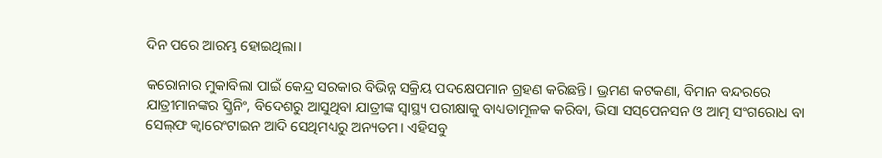ଦିନ ପରେ ଆରମ୍ଭ ହୋଇଥିଲା।

କରୋନାର ମୁକାବିଲା ପାଇଁ କେନ୍ଦ୍ର ସରକାର ବିଭିନ୍ନ ସକ୍ରିୟ ପଦକ୍ଷେପମାନ ଗ୍ରହଣ କରିଛନ୍ତି। ଭ୍ରମଣ କଟକଣା, ବିମାନ ବନ୍ଦରରେ ଯାତ୍ରୀମାନଙ୍କର ସ୍କ୍ରିନିଂ, ବିଦେଶରୁ ଆସୁଥିବା ଯାତ୍ରୀଙ୍କ ସ୍ୱାସ୍ଥ୍ୟ ପରୀକ୍ଷାକୁ ବାଧ୍ୟତାମୂଳକ କରିବା, ଭିସା ସସ୍‌ପେନସନ ଓ ଆତ୍ମ ସଂଗରୋଧ ବା ସେଲ୍‌ଫ କ୍ୱାରେଂଟାଇନ ଆଦି ସେଥିମଧ୍ୟରୁ ଅନ୍ୟତମ। ଏହିସବୁ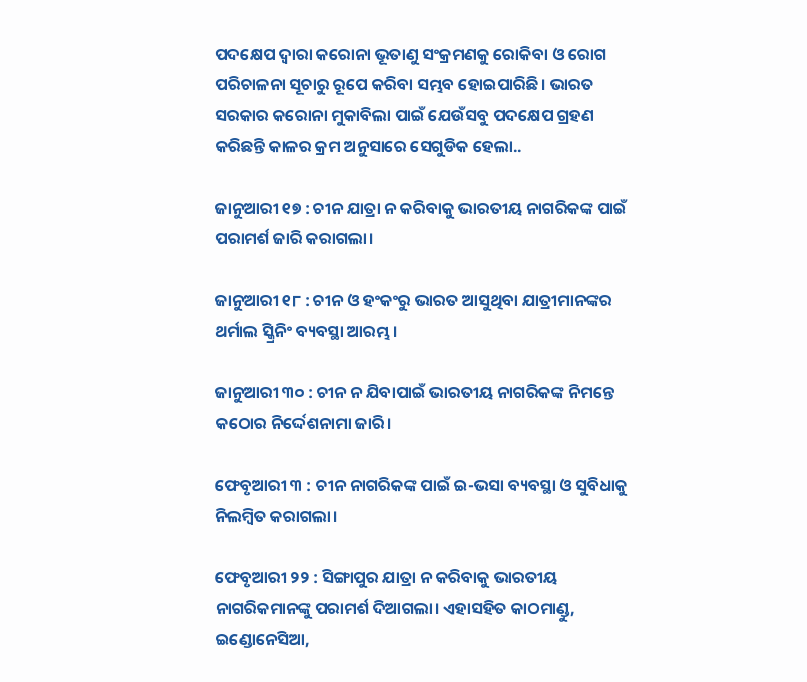ପଦକ୍ଷେପ ଦ୍ୱାରା କରୋନା ଭୂତାଣୁ ସଂକ୍ରମଣକୁ ରୋକିବା ଓ ରୋଗ ପରିଚାଳନା ସୂଚାରୁ ରୂପେ କରିବା ସମ୍ଭବ ହୋଇପାରିଛି। ଭାରତ ସରକାର କରୋନା ମୁକାବିଲା ପାଇଁ ଯେଉଁସବୁ ପଦକ୍ଷେପ ଗ୍ରହଣ କରିଛନ୍ତି କାଳର କ୍ରମ ଅନୁସାରେ ସେଗୁଡିକ ହେଲା..

ଜାନୁଆରୀ ୧୭ : ଚୀନ ଯାତ୍ରା ନ କରିବାକୁ ଭାରତୀୟ ନାଗରିକଙ୍କ ପାଇଁ ପରାମର୍ଶ ଜାରି କରାଗଲା।

ଜାନୁଆରୀ ୧୮ : ଚୀନ ଓ ହଂକଂରୁ ଭାରତ ଆସୁଥିବା ଯାତ୍ରୀମାନଙ୍କର ଥର୍ମାଲ ସ୍କ୍ରିନିଂ ବ୍ୟବସ୍ଥା ଆରମ୍ଭ।

ଜାନୁଆରୀ ୩୦ : ଚୀନ ନ ଯିବାପାଇଁ ଭାରତୀୟ ନାଗରିକଙ୍କ ନିମନ୍ତେ କଠୋର ନିର୍ଦ୍ଦେଶନାମା ଜାରି।

ଫେବୃଆରୀ ୩ : ଚୀନ ନାଗରିକଙ୍କ ପାଇଁ ଇ-ଭସା ବ୍ୟବସ୍ଥା ଓ ସୁବିଧାକୁ ନିଲମ୍ବିତ କରାଗଲା।

ଫେବୃଆରୀ ୨୨ : ସିଙ୍ଗାପୁର ଯାତ୍ରା ନ କରିବାକୁ ଭାରତୀୟ ନାଗରିକମାନଙ୍କୁ ପରାମର୍ଶ ଦିଆଗଲା। ଏହାସହିତ କାଠମାଣ୍ଡୁ, ଇଣ୍ଡୋନେସିଆ,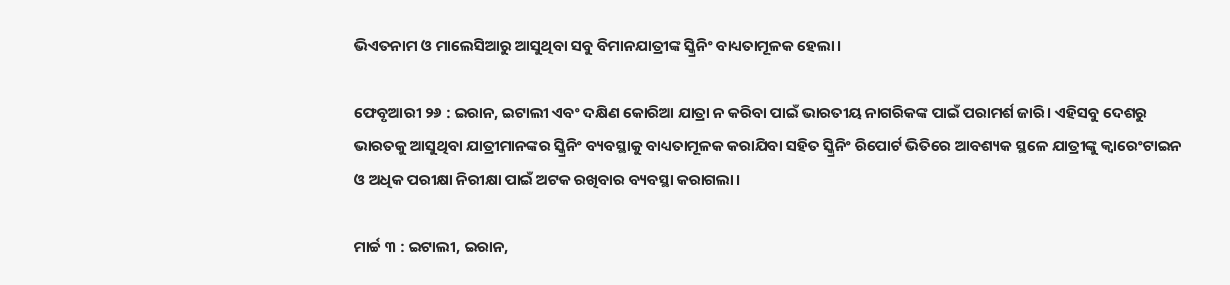ଭିଏତନାମ ଓ ମାଲେସିଆରୁ ଆସୁଥିବା ସବୁ ବିମାନଯାତ୍ରୀଙ୍କ ସ୍କ୍ରିନିଂ ବାଧ୍ୟତାମୂଳକ ହେଲା।

ଫେବୃଆରୀ ୨୬ : ଇରାନ, ଇଟାଲୀ ଏବଂ ଦକ୍ଷିଣ କୋରିଆ ଯାତ୍ରା ନ କରିବା ପାଇଁ ଭାରତୀୟ ନାଗରିକଙ୍କ ପାଇଁ ପରାମର୍ଶ ଜାରି। ଏହିସବୁ ଦେଶରୁ ଭାରତକୁ ଆସୁଥିବା ଯାତ୍ରୀମାନଙ୍କର ସ୍କ୍ରିନିଂ ବ୍ୟବସ୍ଥାକୁ ବାଧ୍ୟତାମୂଳକ କରାଯିବା ସହିତ ସ୍କ୍ରିନିଂ ରିପୋର୍ଟ ଭିତିରେ ଆବଶ୍ୟକ ସ୍ଥଳେ ଯାତ୍ରୀଙ୍କୁ କ୍ୱାରେଂଟାଇନ ଓ ଅଧିକ ପରୀକ୍ଷା ନିରୀକ୍ଷା ପାଇଁ ଅଟକ ରଖିବାର ବ୍ୟବସ୍ଥା କରାଗଲା।

ମାର୍ଚ୍ଚ ୩ : ଇଟାଲୀ, ଇରାନ,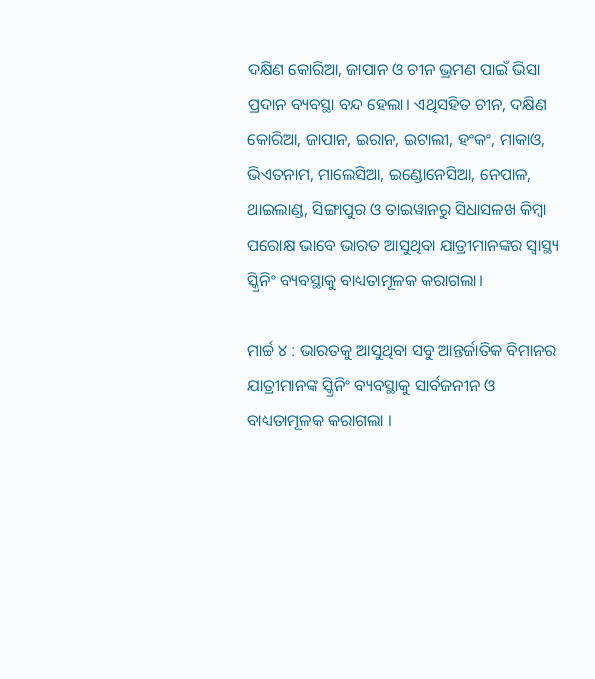ଦକ୍ଷିଣ କୋରିଆ, ଜାପାନ ଓ ଚୀନ ଭ୍ରମଣ ପାଇଁ ଭିସା ପ୍ରଦାନ ବ୍ୟବସ୍ଥା ବନ୍ଦ ହେଲା। ଏଥିସହିତ ଚୀନ, ଦକ୍ଷିଣ କୋରିଆ, ଜାପାନ, ଇରାନ, ଇଟାଲୀ, ହଂକଂ, ମାକାଓ, ଭିଏତନାମ, ମାଲେସିଆ, ଇଣ୍ଡୋନେସିଆ, ନେପାଳ, ଥାଇଲାଣ୍ଡ, ସିଙ୍ଗାପୁର ଓ ତାଇୱାନରୁ ସିଧାସଳଖ କିମ୍ବା ପରୋକ୍ଷ ଭାବେ ଭାରତ ଆସୁଥିବା ଯାତ୍ରୀମାନଙ୍କର ସ୍ୱାସ୍ଥ୍ୟ ସ୍କ୍ରିନିଂ ବ୍ୟବସ୍ଥାକୁ ବାଧ୍ୟତାମୂଳକ କରାଗଲା।

ମାର୍ଚ୍ଚ ୪ : ଭାରତକୁ ଆସୁଥିବା ସବୁ ଆନ୍ତର୍ଜାତିକ ବିମାନର ଯାତ୍ରୀମାନଙ୍କ ସ୍କ୍ରିନିଂ ବ୍ୟବସ୍ଥାକୁ ସାର୍ବଜନୀନ ଓ ବାଧ୍ୟତାମୂଳକ କରାଗଲା ।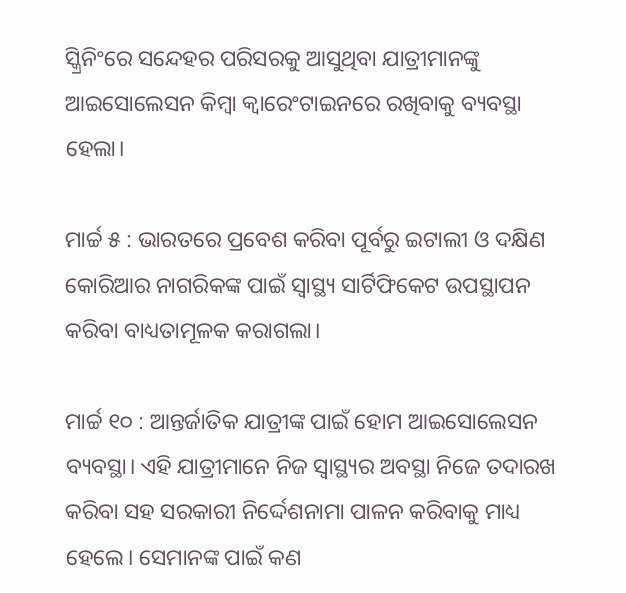ସ୍କ୍ରିନିଂରେ ସନ୍ଦେହର ପରିସରକୁ ଆସୁଥିବା ଯାତ୍ରୀମାନଙ୍କୁ ଆଇସୋଲେସନ କିମ୍ବା କ୍ୱାରେଂଟାଇନରେ ରଖିବାକୁ ବ୍ୟବସ୍ଥା ହେଲା।

ମାର୍ଚ୍ଚ ୫ : ଭାରତରେ ପ୍ରବେଶ କରିବା ପୂର୍ବରୁ ଇଟାଲୀ ଓ ଦକ୍ଷିଣ କୋରିଆର ନାଗରିକଙ୍କ ପାଇଁ ସ୍ୱାସ୍ଥ୍ୟ ସାର୍ଟିଫିକେଟ ଉପସ୍ଥାପନ କରିବା ବାଧ୍ୟତାମୂଳକ କରାଗଲା।

ମାର୍ଚ୍ଚ ୧୦ : ଆନ୍ତର୍ଜାତିକ ଯାତ୍ରୀଙ୍କ ପାଇଁ ହୋମ ଆଇସୋଲେସନ ବ୍ୟବସ୍ଥା। ଏହି ଯାତ୍ରୀମାନେ ନିଜ ସ୍ୱାସ୍ଥ୍ୟର ଅବସ୍ଥା ନିଜେ ତଦାରଖ କରିବା ସହ ସରକାରୀ ନିର୍ଦ୍ଦେଶନାମା ପାଳନ କରିବାକୁ ମାଧ୍ୟ ହେଲେ। ସେମାନଙ୍କ ପାଇଁ କଣ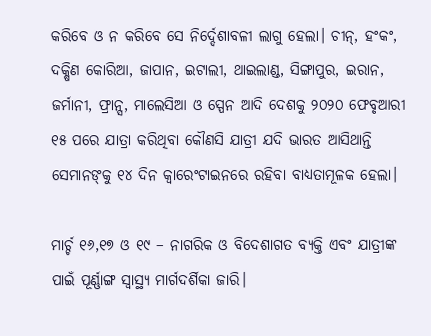କରିବେ ଓ ନ କରିବେ ସେ ନିର୍ଦ୍ଦେଶାବଳୀ ଲାଗୁ ହେଲା। ଚୀନ୍‌, ହଂକଂ, ଦକ୍ଷିଣ କୋରିଆ, ଜାପାନ, ଇଟାଲୀ, ଥାଇଲାଣ୍ଡ, ସିଙ୍ଗାପୁର, ଇରାନ, ଜର୍ମାନୀ, ଫ୍ରାନ୍ସ, ମାଲେସିଆ ଓ ସ୍ପେନ ଆଦି ଦେଶକୁ ୨୦୨୦ ଫେବୃଆରୀ ୧୫ ପରେ ଯାତ୍ରା କରିଥିବା କୌଣସି ଯାତ୍ରୀ ଯଦି ଭାରତ ଆସିଥାନ୍ତି ସେମାନଙ୍‌କୁ ୧୪ ଦିନ କ୍ୱାରେଂଟାଇନରେ ରହିବା ବାଧ୍ୟତାମୂଳକ ହେଲା।

ମାର୍ଚ୍ଚ ୧୬,୧୭ ଓ ୧୯ – ନାଗରିକ ଓ ବିଦେଶାଗତ ବ୍ୟକ୍ତି ଏବଂ ଯାତ୍ରୀଙ୍କ ପାଇଁ ପୂର୍ଣ୍ଣାଙ୍ଗ ସ୍ୱାସ୍ଥ୍ୟ ମାର୍ଗଦର୍ଶିକା ଜାରି।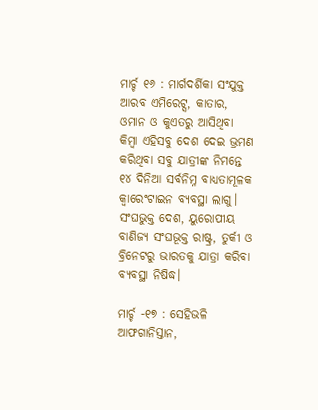ମାର୍ଚ୍ଚ ୧୬ : ମାର୍ଗଦର୍ଶିକା ସଂଯୁକ୍ତ ଆରବ ଏମିରେଟ୍ସ, କାତାର, ଓମାନ ଓ କୁଏତରୁ ଆସିଥିବା କିମ୍ବା ଏହିସବୁ ଦେଶ ଦେଇ ଭ୍ରମଣ କରିଥିବା ସବୁ ଯାତ୍ରୀଙ୍କ ନିମନ୍ତେ ୧୪ ଦିନିଆ ସର୍ବନିମ୍ନ ବାଧ୍ୟତାମୂଳକ କ୍ୱାରେଂଟାଇନ ବ୍ୟବସ୍ଥା ଲାଗୁ। ସଂଘଭୁକ୍ତ ଦେଶ, ୟୁରୋପୀୟ ବାଣିଜ୍ୟ ସଂଘଭୂକ୍ତ ରାଷ୍ଟ୍ର, ତୁର୍କୀ ଓ ବ୍ରିନେଟରୁ ଭାରତକୁ ଯାତ୍ରା କରିବା ବ୍ୟବସ୍ଥା ନିଷିଦ୍ଧ।

ମାର୍ଚ୍ଚ -୧୭ : ସେହିଭଳି ଆଫଗାନିସ୍ତାନ,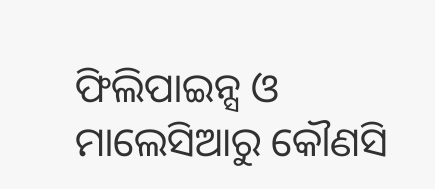ଫିଲିପାଇନ୍ସ ଓ ମାଲେସିଆରୁ କୌଣସି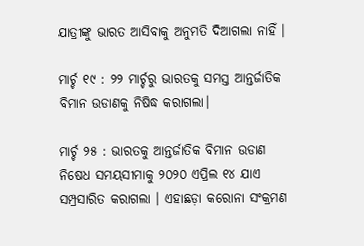ଯାତ୍ରୀଙ୍କୁ ଭାରତ ଆସିବାକୁ ଅନୁମତି ଦିଆଗଲା ନାହିଁ ।

ମାର୍ଚ୍ଚ ୧୯ : ୨୨ ମାର୍ଚ୍ଚରୁ ଭାରତକୁ ସମସ୍ତ ଆନ୍ତର୍ଜାତିକ ବିମାନ ଉଡାଣକୁ ନିଷିଦ୍ଧ କରାଗଲା।

ମାର୍ଚ୍ଚ ୨୫ : ଭାରତକୁ ଆନ୍ତର୍ଜାତିକ ବିମାନ ଉଡାଣ ନିଷେଧ ସମୟସୀମାକୁ ୨୦୨୦ ଏପ୍ରିଲ ୧୪ ଯାଏ ସମ୍ପ୍ରସାରିତ କରାଗଲା । ଏହାଛଡ଼ା କରୋନା ସଂକ୍ରମଣ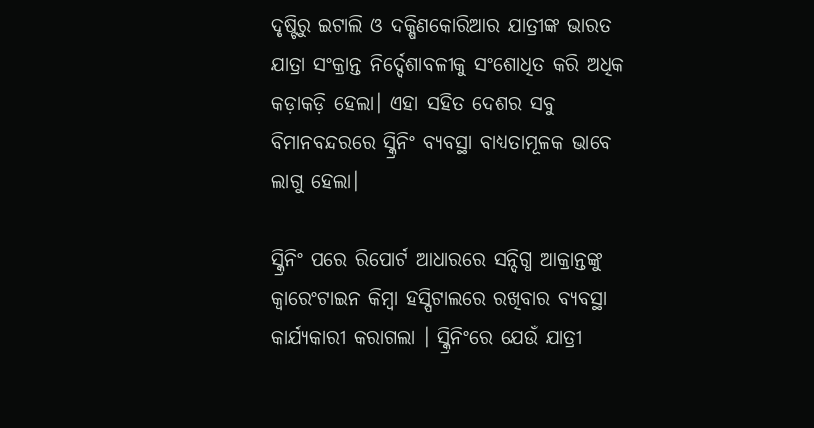ଦୃଷ୍ଟିରୁ ଇଟାଲି ଓ ଦକ୍ଷିଣକୋରିଆର ଯାତ୍ରୀଙ୍କ ଭାରତ ଯାତ୍ରା ସଂକ୍ରାନ୍ତ ନିର୍ଦ୍ଦେଶାବଳୀକୁ ସଂଶୋଧିତ କରି ଅଧିକ କଡ଼ାକଡ଼ି ହେଲା। ଏହା ସହିତ ଦେଶର ସବୁ ବିମାନବନ୍ଦରରେ ସ୍କ୍ରିନିଂ ବ୍ୟବସ୍ଥା ବାଧ୍ୟତାମୂଳକ ଭାବେ ଲାଗୁ ହେଲା।

ସ୍କ୍ରିନିଂ ପରେ ରିପୋର୍ଟ ଆଧାରରେ ସନ୍ଦିଗ୍ଧ ଆକ୍ରାନ୍ତଙ୍କୁ କ୍ୱାରେଂଟାଇନ କିମ୍ବା ହସ୍ପିଟାଲରେ ରଖିବାର ବ୍ୟବସ୍ଥା କାର୍ଯ୍ୟକାରୀ କରାଗଲା । ସ୍କ୍ରିନିଂରେ ଯେଉଁ ଯାତ୍ରୀ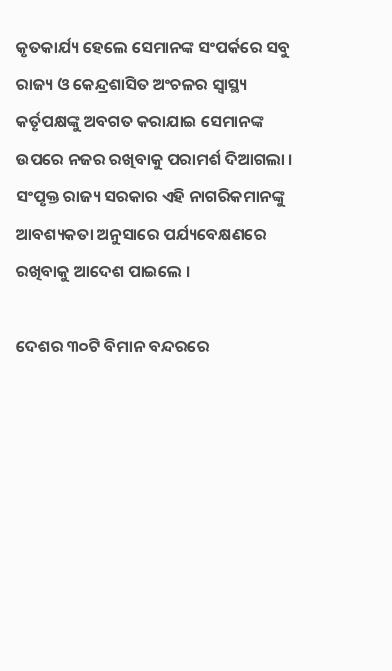କୃତକାର୍ଯ୍ୟ ହେଲେ ସେମାନଙ୍କ ସଂପର୍କରେ ସବୁ ରାଜ୍ୟ ଓ କେନ୍ଦ୍ରଶାସିତ ଅଂଚଳର ସ୍ୱାସ୍ଥ୍ୟ କର୍ତୃପକ୍ଷଙ୍କୁ ଅବଗତ କରାଯାଇ ସେମାନଙ୍କ ଉପରେ ନଜର ରଖିବାକୁ ପରାମର୍ଶ ଦିଆଗଲା । ସଂପୃକ୍ତ ରାଜ୍ୟ ସରକାର ଏହି ନାଗରିକମାନଙ୍କୁ ଆବଶ୍ୟକତା ଅନୁସାରେ ପର୍ଯ୍ୟବେକ୍ଷଣରେ ରଖିବାକୁ ଆଦେଶ ପାଇଲେ ।

ଦେଶର ୩୦ଟି ବିମାନ ବନ୍ଦରରେ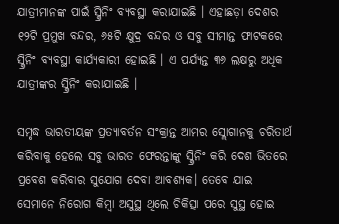ଯାତ୍ରୀମାନଙ୍କ ପାଇଁ ସ୍କ୍ରିନିଂ ବ୍ୟବସ୍ଥା କରାଯାଇଛି । ଏହାଛଡ଼ା ଦେଶର ୧୨ଟି ପ୍ରମୁଖ ବନ୍ଦର, ୬୫ଟି କ୍ଷୁଦ୍ର ବନ୍ଦର ଓ ସବୁ ସୀମାନ୍ତ ଫାଟକରେ ସ୍କ୍ରିନିଂ ବ୍ୟବସ୍ଥା କାର୍ଯ୍ୟକାରୀ ହୋଇଛି । ଏ ପର୍ଯ୍ୟନ୍ତ ୩୬ ଲକ୍ଷରୁ ଅଧିକ ଯାତ୍ରୀଙ୍କର ସ୍କ୍ରିନିଂ କରାଯାଇଛି ।

ସମୃଦ୍ଧ ଭାରତୀୟଙ୍କ ପ୍ରତ୍ୟାବର୍ତନ ସଂକ୍ରାନ୍ତ ଆମର ସ୍ଲୋଗାନକୁ ଚରିତାର୍ଥ କରିବାକୁ ହେଲେ ସବୁ ଭାରତ ଫେରନ୍ତାଙ୍କୁ ସ୍କ୍ରିନିଂ କରି ଦେଶ ଭିତରେ ପ୍ରବେଶ କରିବାର ସୁଯୋଗ ଦେବା ଆବଶ୍ୟକ। ତେବେ ଯାଇ ସେମାନେ ନିରୋଗ କିମ୍ବା ଅସୁସ୍ଥ ଥିଲେ ଚିକିତ୍ସା ପରେ ସୁସ୍ଥ ହୋଇ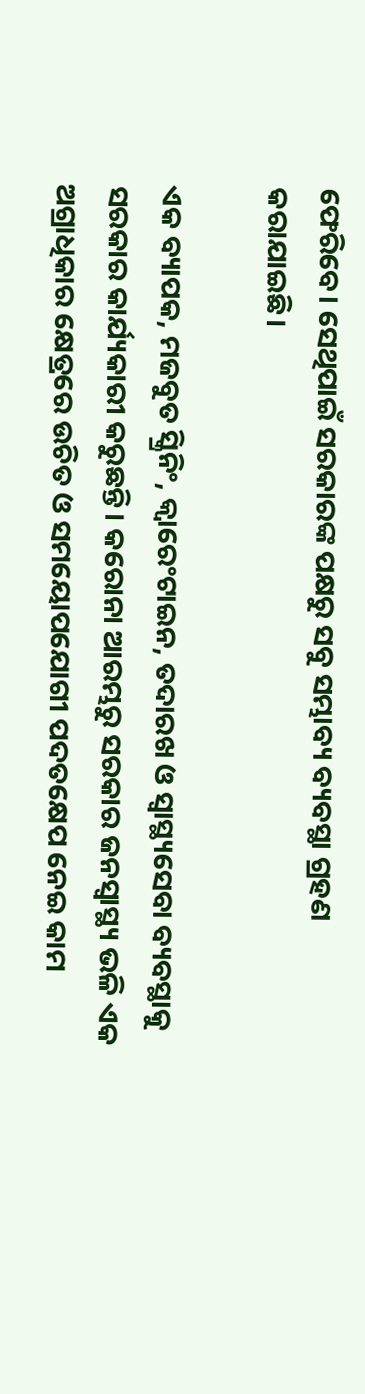ଫେରିବେ। ସେଥିପାଇଁ ସରକାରଙ୍କ ପକ୍ଷରୁ ସବୁ ସମ୍ଭାବ୍ୟ ବ୍ୟବସ୍ଥା ଗ୍ରହଣ କରାଯାଇଛି।

ଏକ ବ୍ୟାପକ, ମଜବୁତ ସ୍କ୍ରିନିଂ, କ୍ୱାରେଂଟାଇନ, ତଦାରଖ ଓ ସ୍ୱାସ୍ଥ୍ୟସେବା ବ୍ୟବସ୍ଥାକୁ ସରକାର କାର୍ଯ୍ୟକାରୀ କରୁଛନ୍ତି। କରୋନା ଆରମ୍ଭରୁ ସରକାର ଜନସ୍ୱାସ୍ଥ୍ୟ ଭଳି ଏକ ଅଗ୍ରାଧିକାର କ୍ଷେତ୍ରରେ ଉଚିତ ଓ ସମୟୋପଯୋଗୀ ପଦତକ୍ଷେପ ନେଇ କାମ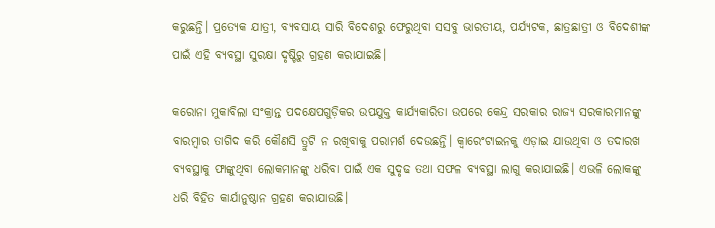କରୁଛନ୍ତି। ପ୍ରତ୍ୟେକ ଯାତ୍ରୀ, ବ୍ୟବସାୟ ସାରି ବିଦେଶରୁ ଫେରୁଥିବା ସସବୁ ଭାରତୀୟ, ପର୍ଯ୍ୟଟକ, ଛାତ୍ରଛାତ୍ରୀ ଓ ବିଦେଶୀଙ୍କ ପାଇଁ ଏହି ବ୍ୟବସ୍ଥା ସୁରକ୍ଷା ଦୃଷ୍ଟିରୁ ଗ୍ରହଣ କରାଯାଇଛି।

କରୋନା ମୁକାବିଲା ସଂକ୍ରାନ୍ତ ପଦକ୍ଷେପଗୁଡ଼ିକର ଉପଯୁକ୍ତ କାର୍ଯ୍ୟକାରିତା ଉପରେ କେନ୍ଦ୍ର ସରକାର ରାଜ୍ୟ ସରକାରମାନଙ୍କୁ ବାରମ୍ବାର ତାଗିଦ କରି କୌଣସି ତ୍ରୁଟି ନ ରଖିବାକୁ ପରାମର୍ଶ ଦେଉଛନ୍ତି। କ୍ୱାରେଂଟାଇନକୁ ଏଡ଼ାଇ ଯାଉଥିବା ଓ ତଦାରଖ ବ୍ୟବସ୍ଥାକୁ ଫାଙ୍କୁଥିବା ଲୋକମାନଙ୍କୁ ଧରିବା ପାଇଁ ଏକ ସୁଦୃଢ ତଥା ସଫଳ ବ୍ୟବସ୍ଥା ଲାଗୁ କରାଯାଇଛି। ଏଭଳି ଲୋକଙ୍କୁ ଧରି ବିହିତ କାର୍ଯାନୁଷ୍ଠାନ ଗ୍ରହଣ କରାଯାଉଛି।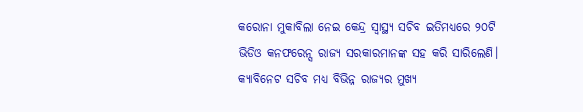କରୋନା ମୁକାବିଲା ନେଇ କେନ୍ଦ୍ର ସ୍ୱାସ୍ଥ୍ୟ ସଚିବ ଇତିମଧ୍ୟରେ ୨୦ଟି ଭିଡିଓ କନଫରେନ୍ସ ରାଜ୍ୟ ସରକାରମାନଙ୍କ ସହ କରି ସାରିଲେଣି। କ୍ୟାବିନେଟ ସଚିବ ମଧ୍ୟ ବିଭିନ୍ନ ରାଜ୍ୟର ମୁଖ୍ୟ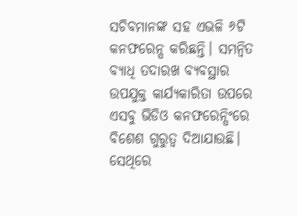ସଚିବମାନଙ୍କ ସହ ଏଭଳି ୬ଟି କନଫରେନ୍ସ କରିଛନ୍ତି। ସମନ୍ୱିତ ବ୍ୟାଧି ତଦାରଖ ବ୍ୟବସ୍ଥାର ଉପଯୁକ୍ତ କାର୍ଯ୍ୟକାରିତା ଉପରେ ଏସବୁ ଭିଡିଓ କନଫରେନ୍ସିଂରେ ବିଶେଶ ଗୁରୁତ୍ୱ ଦିଆଯାଉଛି। ସେଥିରେ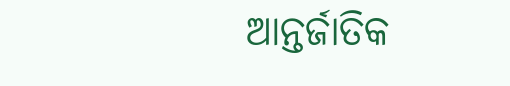ଆନ୍ତର୍ଜାତିକ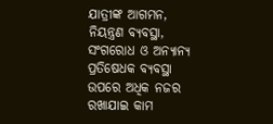ଯାତ୍ରୀଙ୍କ ଆଗମନ, ନିୟନ୍ତ୍ରଣ ବ୍ୟବସ୍ଥା, ସଂଗରୋଧ ଓ ଅନ୍ୟାନ୍ୟ ପ୍ରତିଷେଧକ ବ୍ୟବସ୍ଥା ଉପରେ ଅଧିକ ନଜର ରଖାଯାଇ କାମ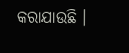କରାଯାଉଛି ।